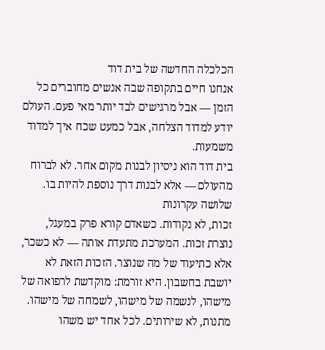הכלכלה החדשה של בית דוד
אנחנו חיים בתקופה שבה אנשים מחוברים כל הזמן — אבל מרגישים לבד יותר מאי פעם. העולם יודע למדוד הצלחה, אבל כמעט שכח איך למדוד משמעות.
בית דוד הוא ניסיון לבנות מקום אחר. לא לברוח מהעולם — אלא לבנות דרך נוספת להיות בו.
שלושה עקרונות
זכות, לא נקודות. כשאדם קורא פרק במעגל, נוצרת זכות. המערכת מתעדת אותה — לא כשכר, אלא כתיעוד של מה שנוצר. הזכות הזאת לא יושבת בחשבון. היא זורמת: מוקדשת לרפואה של מישהו, לנשמה של מישהו, לשמחה של מישהו.
מתנות, לא שירותים. לכל אחד יש משהו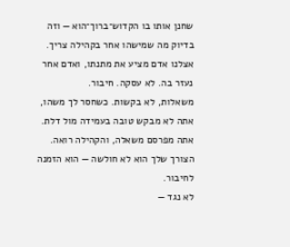שחנן אותו בו הקדוש־ברוך־הוא — וזה בדיוק מה שמישהו אחר בקהילה צריך. אצלנו אדם מציע את מתנתו, ואדם אחר נעזר בה. לא עסקה. חיבור.
משאלות, לא בקשות. כשחסר לך משהו, אתה לא מבקש טובה בעמידה מול דלת. אתה מפרסם משאלה, והקהילה רואה. הצורך שלך הוא לא חולשה — הוא הזמנה לחיבור.
לא נגד —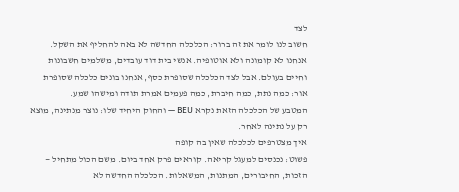לצד
חשוב לנו לומר את זה ברור: הכלכלה החדשה לא באה להחליף את השקל. אנחנו לא קומונה ולא אוטופיה. אנשי בית דוד עובדים, משלמים חשבונות וחיים בעולם. אבל לצד הכלכלה שסופרת כסף, אנחנו בונים כלכלה שסופרת אור: כמה נתת, כמה חיברת, כמה פעמים אמרת תודה ומישהו שמע.
המטבע של הכלכלה הזאת נקרא BEU — והחוק היחיד שלו: נוצר מנתינה, מוצא רק על נתינה לאחר.
איך מצטרפים לכלכלה שאין בה קופה
פשוט: נכנסים למעגל קריאה. קוראים פרק אחד ביום. משם הכול מתחיל — הזכות, החיבורים, המתנות, המשאלות. הכלכלה החדשה לא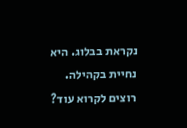נקראת בבלוג. היא נחיית בקהילה.
רוצים לקרוא עוד?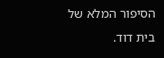הסיפור המלא של בית דוד.